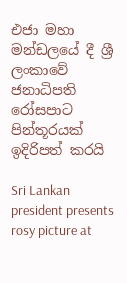එජා මහා මන්ඩලයේ දී ශ්‍රී ලංකාවේ ජනාධිපති රෝසපාට පින්තූරයක් ඉදිරිපත් කරයි

Sri Lankan president presents rosy picture at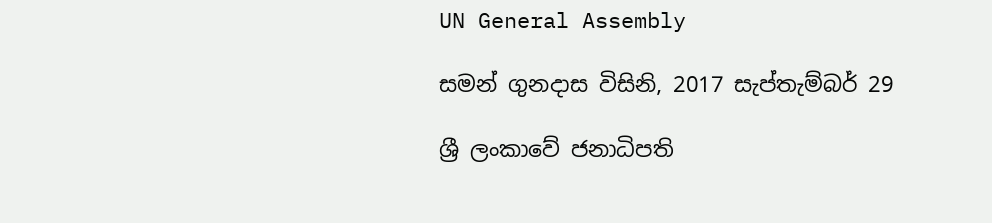UN General Assembly

සමන් ගුනදාස විසිනි, 2017 සැප්තැම්බර් 29

ශ්‍රී ලංකාවේ ජනාධිපති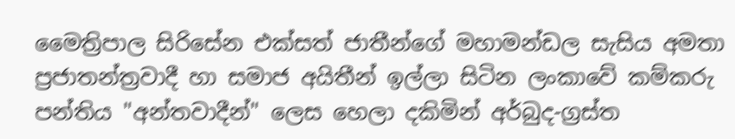මෛත්‍රිපාල සිරිසේන එක්සත් ජාතීන්ගේ මහාමන්ඩල සැසිය අමතා ප්‍රජාතන්ත්‍රවාදී හා සමාජ අයිතීන් ඉල්ලා සිටින ලංකාවේ කම්කරු පන්තිය "අන්තවාදීන්" ලෙස හෙලා දකිමින් අර්බුද-ග්‍රස්ත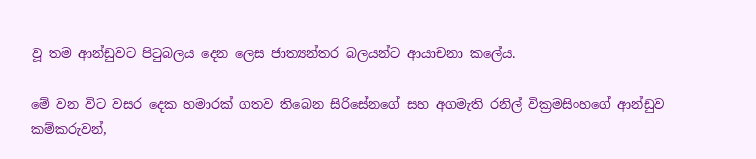වූ තම ආන්ඩුවට පිටුබලය දෙන ලෙස ජාත්‍යන්තර බලයන්ට ආයාචනා කලේය.

මේ වන විට වසර දෙක හමාරක් ගතව තිබෙන සිරිසේනගේ සහ අගමැති රනිල් වික්‍රමසිංහගේ ආන්ඩුව කම්කරුවන්,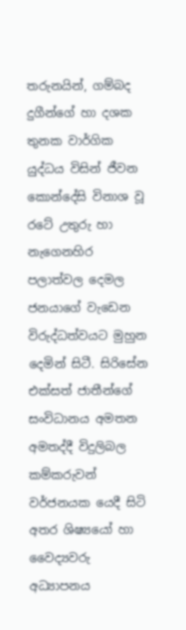තරුනයින්, ගම්බද දුගීන්ගේ හා දශක තුනක වාර්ගික යුද්ධය විසින් ජීවන කොන්දේසි විනාශ වූ රටේ උතුරු හා නැගෙනහිර පලාත්වල දෙමල ජනයාගේ වැඩෙන විරුද්ධත්වයට මුහුන දෙමින් සිටී. සිරිසේන එක්සත් ජාතීන්ගේ සංවිධානය අමතන අමතද්දී විදුලිබල කම්කරුවන් වර්ජනයක යෙදී සිටි අතර ශිෂ්‍යයෝ හා වෛද්‍යවරු අධ්‍යාපනය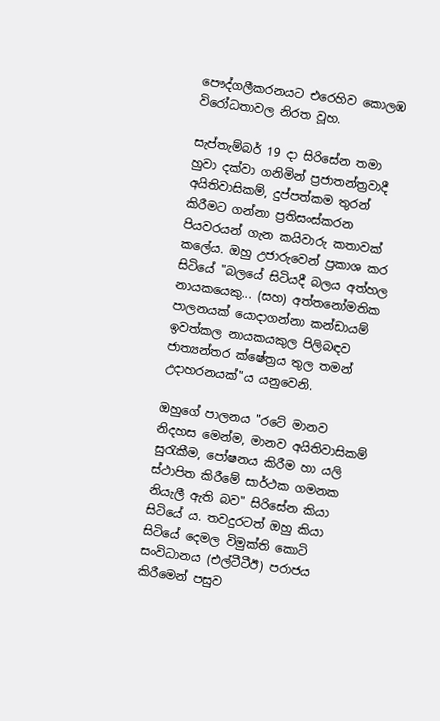පෞද්ගලීකරනයට එරෙහිව කොලඹ විරෝධතාවල නිරත වූහ.

සැප්තැම්බර් 19 දා සිරිසේන තමා හුවා දක්වා ගනිමින් ප්‍රජාතන්ත්‍රවාදී අයිතිවාසිකම්, දුප්පත්කම තුරන් කිරීමට ගන්නා ප්‍රතිසංස්කරන පියවරයන් ගැන කයිවාරු කතාවක් කලේය. ඔහු උජාරුවෙන් ප්‍රකාශ කර සිටියේ "බලයේ සිටියදී බලය අත්හල නායකයෙකු... (සහ) අත්තනෝමතික පාලනයක් යොදාගන්නා කන්ඩායම් ඉවත්කල නායකයකුල පිලිබඳව ජාත්‍යන්තර ක්ෂේත්‍රය තුල තමන් උදාහරනයක්"ය යනුවෙනි.

ඔහුගේ පාලනය "රටේ මානව නිදහස මෙන්ම, මානව අයිතිවාසිකම් සුරැකීම, පෝෂනය කිරීම හා යලි ස්ථාපිත කිරීමේ සාර්ථක ගමනක නියැලී ඇති බව" සිරිසේන කියා සිටියේ ය. තවදුරටත් ඔහු කියා සිටියේ දෙමල විමුක්ති කොටි සංවිධානය (එල්ටීටීඊ) පරාජය කිරීමෙන් පසුව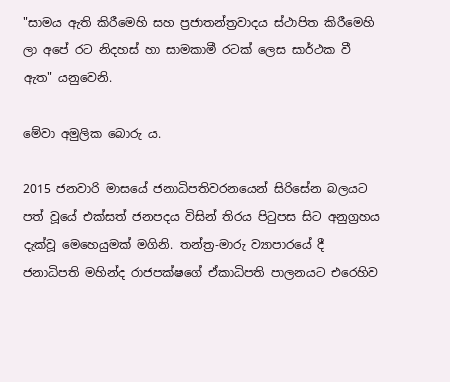"සාමය ඇති කිරීමෙහි සහ ප්‍රජාතන්ත්‍රවාදය ස්ථාපිත කිරීමෙහි ලා අපේ රට නිදහස් හා සාමකාමී රටක් ලෙස සාර්ථක වී ඇත" යනුවෙනි.

මේවා අමුලික බොරු ය.

2015 ජනවාරි මාසයේ ජනාධිපතිවරනයෙන් සිරිසේන බලයට පත් වූයේ එක්සත් ජනපදය විසින් තිරය පිටුපස සිට අනුග්‍රහය දැක්වූ මෙහෙයුමක් මගිනි. තන්ත්‍ර-මාරු ව්‍යාපාරයේ දී ජනාධිපති මහින්ද රාජපක්ෂගේ ඒකාධිපති පාලනයට එරෙහිව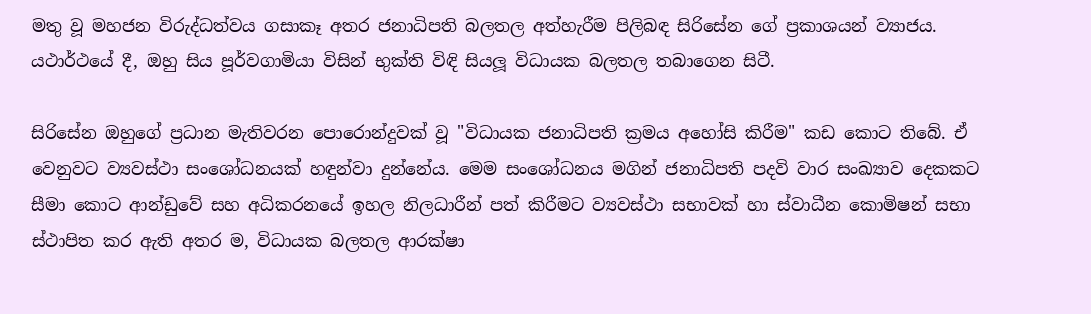මතු වූ මහජන විරුද්ධත්වය ගසාකෑ අතර ජනාධිපති බලතල අත්හැරීම පිලිබඳ සිරිසේන ගේ ප්‍රකාශයන් ව්‍යාජය. යථාර්ථයේ දී, ඔහු සිය පූර්වගාමියා විසින් භුක්ති විඳි සියලූ විධායක බලතල තබාගෙන සිටී.

සිරිසේන ඔහුගේ ප්‍රධාන මැතිවරන පොරොන්දුවක් වූ "විධායක ජනාධිපති ක්‍රමය අහෝසි කිරීම" කඩ කොට තිබේ. ඒ වෙනුවට ව්‍යවස්ථා සංශෝධනයක් හඳුන්වා දුන්නේය. මෙම සංශෝධනය මගින් ජනාධිපති පදවි වාර සංඛ්‍යාව දෙකකට සීමා කොට ආන්ඩුවේ සහ අධිකරනයේ ඉහල නිලධාරීන් පත් කිරීමට ව්‍යවස්ථා සභාවක් හා ස්වාධීන කොමිෂන් සභා ස්ථාපිත කර ඇති අතර ම, විධායක බලතල ආරක්ෂා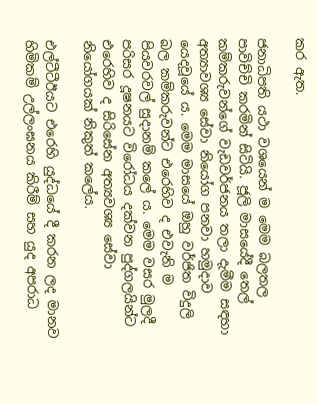කර ඇත.

ජනාධිපති යථා වශයෙන් ම මෙම බලතල පාවිච්චි කරමින් සිටියි. ජූලි මාසයේදී තෙල් කම්කරුවන්ගේ වැඩවර්ජනය තලා දැමීම සඳහා අත්‍යාවශ්‍ය සේවා නියෝග පනවා හමුදාව යෙදවූයේ ය. මෙම මාසයේ ඔහු වර්ජිත විදුලි බල කම්කරුවන්ට එරෙහිව ද එවැනි ම පියවරවල් සුදානම් කලේ ය. මෙම වසර මුලදී පරිසර දූෂනයට විරෝධය දක්වන පුද්ගලයින්ට එරෙහිව ද සිරිසේන අත්‍යවශ්‍ය සේවා නියෝගයක් නිකුත් කලේය.

එල්ටීටීඊයට එරෙහි යුද්ධයේ දී කරන ලද මානව හිමිකම් උල්ලංඝනය කිරීම් සහ යුද අපරාධ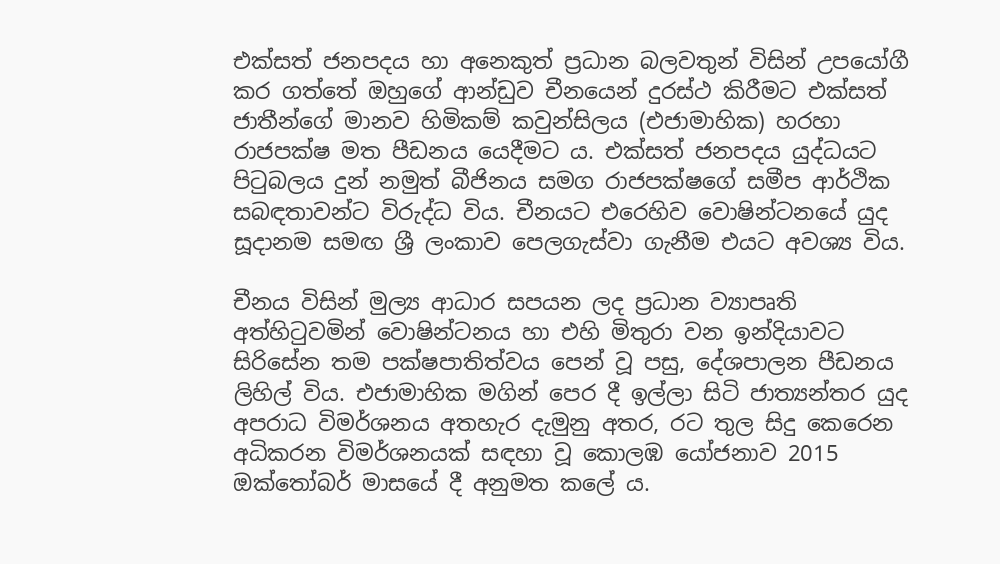එක්සත් ජනපදය හා අනෙකුත් ප්‍රධාන බලවතුන් විසින් උපයෝගී කර ගත්තේ ඔහුගේ ආන්ඩුව චීනයෙන් දුරස්ථ කිරීමට එක්සත් ජාතීන්ගේ මානව හිමිකම් කවුන්සිලය (එජාමාහික) හරහා රාජපක්ෂ මත පීඩනය යෙදීමට ය. එක්සත් ජනපදය යුද්ධයට පිටුබලය දුන් නමුත් බීජිනය සමග රාජපක්ෂගේ සමීප ආර්ථික සබඳතාවන්ට විරුද්ධ විය. චීනයට එරෙහිව වොෂින්ටනයේ යුද සූදානම සමඟ ශ්‍රී ලංකාව පෙලගැස්වා ගැනීම එයට අවශ්‍ය විය.

චීනය විසින් මුල්‍ය ආධාර සපයන ලද ප්‍රධාන ව්‍යාපෘති අත්හිටුවමින් වොෂින්ටනය හා එහි මිතුරා වන ඉන්දියාවට සිරිසේන තම පක්ෂපාතිත්වය පෙන් වූ පසු, දේශපාලන පීඩනය ලිහිල් විය. එජාමාහික මගින් පෙර දී ඉල්ලා සිටි ජාත්‍යන්තර යුද අපරාධ විමර්ශනය අතහැර දැමුනු අතර, රට තුල සිදු කෙරෙන අධිකරන විමර්ශනයක් සඳහා වූ කොලඹ යෝජනාව 2015 ඔක්තෝබර් මාසයේ දී අනුමත කලේ ය.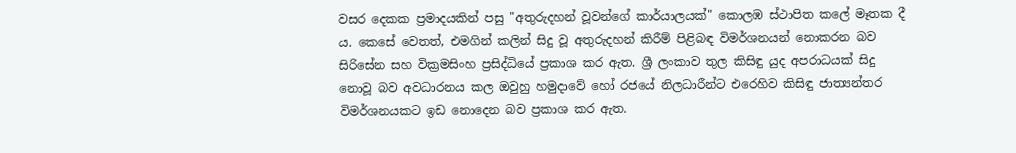වසර දෙකක ප්‍රමාදයකින් පසු "අතුරුදහන් වූවන්ගේ කාර්යාලයක්" කොලඹ ස්ථාපිත කලේ මෑතක දී ය. කෙසේ වෙතත්, එමගින් කලින් සිදු වූ අතුරුදහන් කිරීම් පිළිබඳ විමර්ශනයන් නොකරන බව සිරිසේන සහ වික්‍රමසිංහ ප්‍රසිද්ධියේ ප්‍රකාශ කර ඇත. ශ්‍රී ලංකාව තුල කිසිඳු යුද අපරාධයක් සිදු නොවූ බව අවධාරනය කල ඔවුහු හමුදාවේ හෝ රජයේ නිලධාරීන්ට එරෙහිව කිසිඳු ජාත්‍යන්තර විමර්ශනයකට ඉඩ නොදෙන බව ප්‍රකාශ කර ඇත.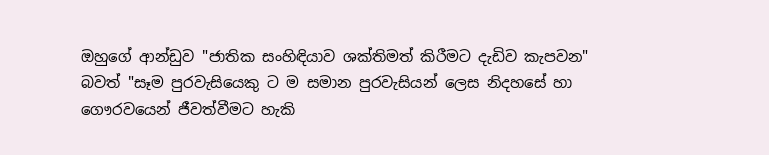ඔහුගේ ආන්ඩුව "ජාතික සංහිඳියාව ශක්තිමත් කිරීමට දැඩිව කැපවන" බවත් "සෑම පුරවැසියෙකු ට ම සමාන පුරවැසියන් ලෙස නිදහසේ හා ගෞරවයෙන් ජීවත්වීමට හැකි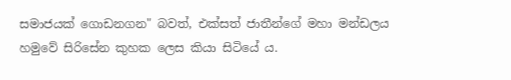සමාජයක් ගොඩනගන" බවත්, එක්සත් ජාතීන්ගේ මහා මන්ඩලය හමුවේ සිරිසේන කුහක ලෙස කියා සිටියේ ය.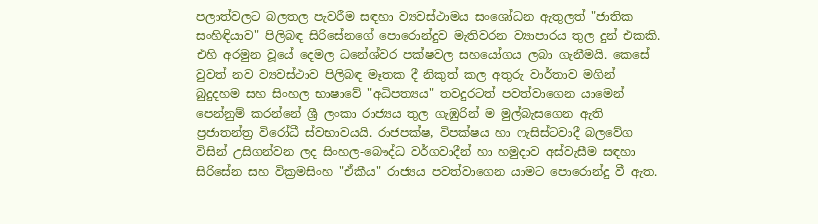පලාත්වලට බලතල පැවරීම සඳහා ව්‍යවස්ථාමය සංශෝධන ඇතුලත් "ජාතික සංහිඳියාව" පිලිබඳ සිරිසේනගේ පොරොන්දුව මැතිවරන ව්‍යාපාරය තුල දුන් එකකි. එහි අරමුන වූයේ දෙමල ධනේශ්වර පක්ෂවල සහයෝගය ලබා ගැනීමයි. කෙසේ වුවත් නව ව්‍යවස්ථාව පිලිබඳ මෑතක දී නිකුත් කල අතුරු වාර්තාව මගින් බුදුදහම සහ සිංහල භාෂාවේ "අධිපත්‍යය" තවදුරටත් පවත්වාගෙන යාමෙන් පෙන්නුම් කරන්නේ ශ්‍රී ලංකා රාජ්‍යය තුල ගැඹුරින් ම මුල්බැසගෙන ඇති ප්‍රජාතන්ත්‍ර විරෝධී ස්වභාවයයි. රාජපක්ෂ, විපක්ෂය හා ෆැසිස්ටවාදී බලවේග විසින් උසිගන්වන ලද සිංහල-බෞද්ධ වර්ගවාදීන් හා හමුදාව අස්වැසීම සඳහා සිරිසේන සහ වික්‍රමසිංහ "ඒකීය" රාජ්‍යය පවත්වාගෙන යාමට පොරොන්දු වී ඇත.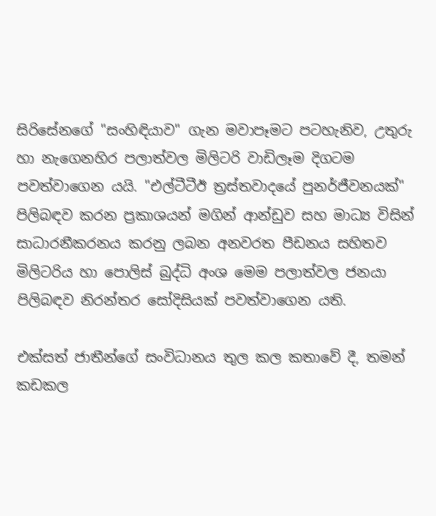සිරිසේනගේ "සංහිඳියාව" ගැන මවාපෑමට පටහැනිව, උතුරු හා නැගෙනහිර පලාත්වල මිලිටරි වාඩිලෑම දිගටම පවත්වාගෙන යයි. "එල්ටීටීඊ ත්‍රස්තවාදයේ පුනර්ජීවනයක්" පිලිබඳව කරන ප්‍රකාශයන් මගින් ආන්ඩුව සහ මාධ්‍ය විසින් සාධාරනීකරනය කරනු ලබන අනවරත පීඩනය සහිතව මිලිටරිය හා පොලිස් බුද්ධි අංශ මෙම පලාත්වල ජනයා පිලිබඳව නිරන්තර සෝදිසියක් පවත්වාගෙන යති.

එක්සත් ජාතීන්ගේ සංවිධානය තුල කල කතාවේ දී, තමන් කඩකල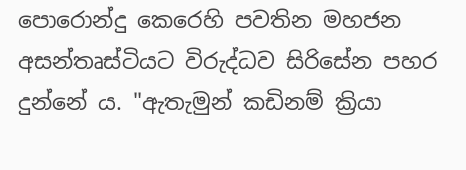පොරොන්දු කෙරෙහි පවතින මහජන අසන්තෘස්ටියට විරුද්ධව සිරිසේන පහර දුන්නේ ය. "ඇතැමුන් කඩිනම් ක්‍රියා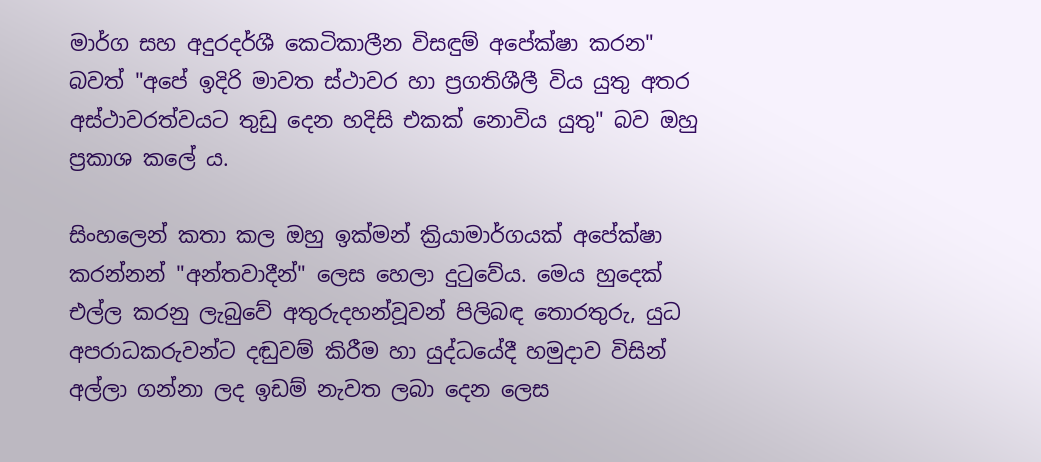මාර්ග සහ අදුරදර්ශී කෙටිකාලීන විසඳුම් අපේක්ෂා කරන" බවත් "අපේ ඉදිරි මාවත ස්ථාවර හා ප්‍රගතිශීලී විය යුතු අතර අස්ථාවරත්වයට තුඩු දෙන හදිසි එකක් නොවිය යුතු" බව ඔහු ප්‍රකාශ කලේ ය.

සිංහලෙන් කතා කල ඔහු ඉක්මන් ක්‍රියාමාර්ගයක් අපේක්ෂා කරන්නන් "අන්තවාදීන්" ලෙස හෙලා දුටුවේය. මෙය හුදෙක් එල්ල කරනු ලැබුවේ අතුරුදහන්වූවන් පිලිබඳ තොරතුරු, යුධ අපරාධකරුවන්ට දඬුවම් කිරීම හා යුද්ධයේදී හමුදාව විසින් අල්ලා ගන්නා ලද ඉඩම් නැවත ලබා දෙන ලෙස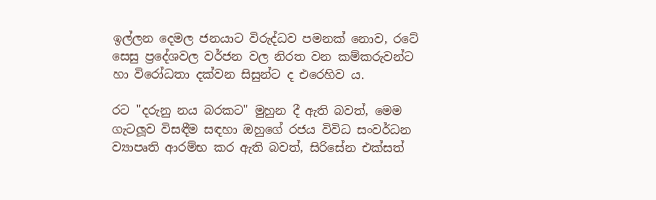ඉල්ලන දෙමල ජනයාට විරුද්ධව පමනක් නොව, රටේ සෙසු ප්‍රදේශවල වර්ජන වල නිරත වන කම්කරුවන්ට හා විරෝධතා දක්වන සිසුන්ට ද එරෙහිව ය.

රට "දරුනු නය බරකට" මුහුන දී ඇති බවත්, මෙම ගැටලූව විසඳීම සඳහා ඔහුගේ රජය විවිධ සංවර්ධන ව්‍යාපෘති ආරම්භ කර ඇති බවත්, සිරිසේන එක්සත්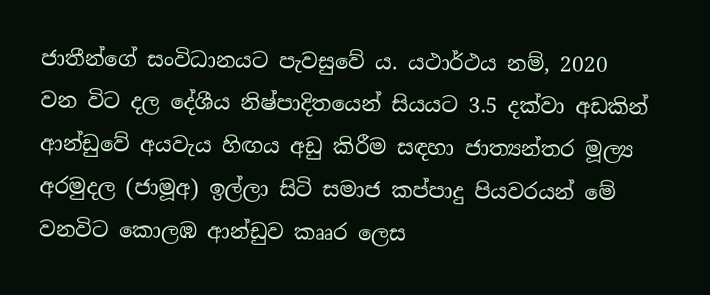ජාතීන්ගේ සංවිධානයට පැවසුවේ ය. යථාර්ථය නම්, 2020 වන විට දල දේශීය නිෂ්පාදිතයෙන් සියයට 3.5 දක්වා අඩකින් ආන්ඩුවේ අයවැය හිඟය අඩු කිරීම සඳහා ජාත්‍යන්තර මූල්‍ය අරමුදල (ජාමූඅ) ඉල්ලා සිටි සමාජ කප්පාදු පියවරයන් මේ වනවිට කොලඹ ආන්ඩුව කෲර ලෙස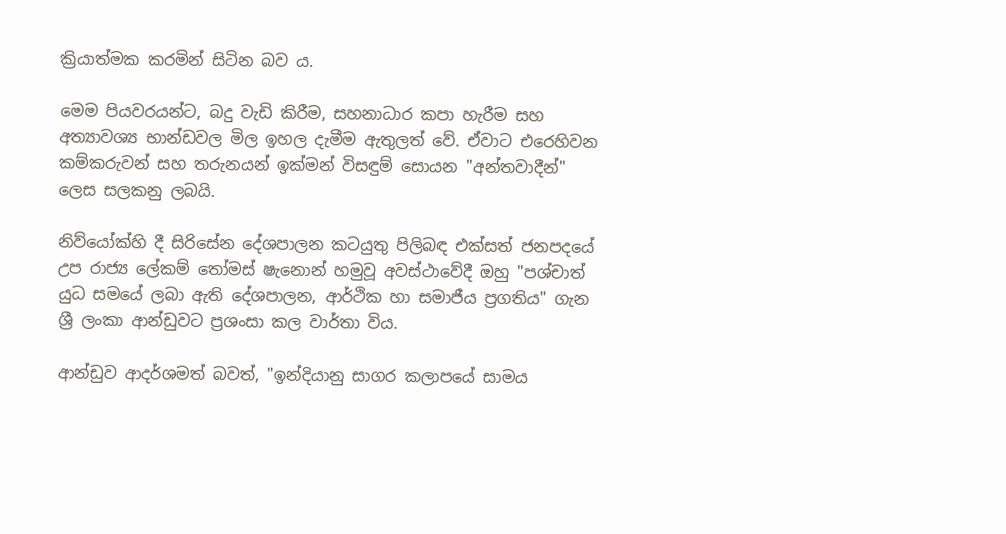ක්‍රියාත්මක කරමින් සිටින බව ය.

මෙම පියවරයන්ට, බදු වැඩි කිරීම, සහනාධාර කපා හැරීම සහ අත්‍යාවශ්‍ය භාන්ඩවල මිල ඉහල දැමීම ඇතුලත් වේ. ඒවාට එරෙහිවන කම්කරුවන් සහ තරුනයන් ඉක්මන් විසඳුම් සොයන "අන්තවාදීන්" ලෙස සලකනු ලබයි.

නිව්යෝක්හි දී සිරිසේන දේශපාලන කටයුතු පිලිබඳ එක්සත් ජනපදයේ උප රාජ්‍ය ලේකම් තෝමස් ෂැනොන් හමුවූ අවස්ථාවේදී ඔහු "පශ්චාත් යුධ සමයේ ලබා ඇති දේශපාලන, ආර්ථික හා සමාජීය ප්‍රගතිය" ගැන ශ්‍රී ලංකා ආන්ඩුවට ප්‍රශංසා කල වාර්තා විය.

ආන්ඩුව ආදර්ශමත් බවත්, "ඉන්දියානු සාගර කලාපයේ සාමය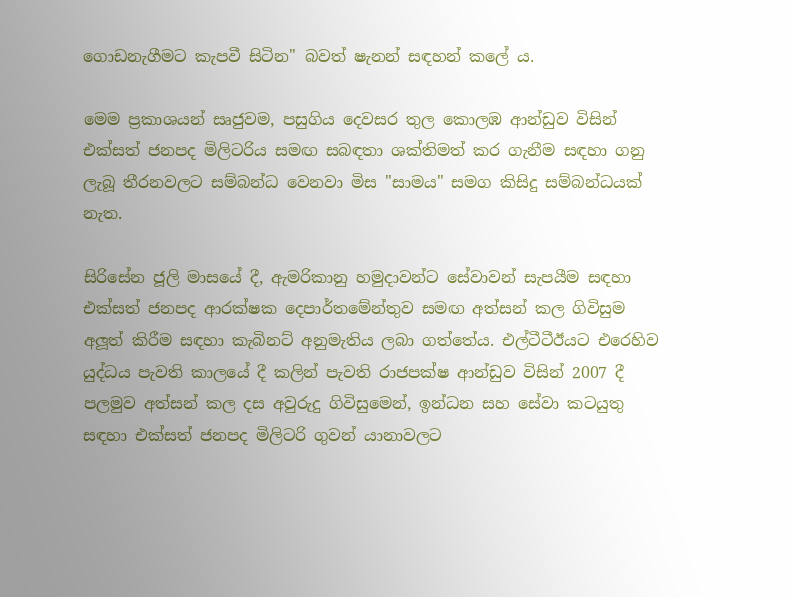ගොඩනැගීමට කැපවී සිටින" බවත් ෂැනන් සඳහන් කලේ ය.

මෙම ප්‍රකාශයන් සෘජුවම, පසුගිය දෙවසර තුල කොලඹ ආන්ඩුව විසින් එක්සත් ජනපද මිලිටරිය සමඟ සබඳතා ශක්තිමත් කර ගැනීම සඳහා ගනු ලැබූ තීරනවලට සම්බන්ධ වෙනවා මිස "සාමය" සමග කිසිදු සම්බන්ධයක් නැත.

සිරිසේන ජූලි මාසයේ දී, ඇමරිකානු හමුදාවන්ට සේවාවන් සැපයීම සඳහා එක්සත් ජනපද ආරක්ෂක දෙපාර්තමේන්තුව සමඟ අත්සන් කල ගිවිසුම අලූත් කිරීම සඳහා කැබිනට් අනුමැතිය ලබා ගත්තේය. එල්ටීටීඊයට එරෙහිව යුද්ධය පැවති කාලයේ දී කලින් පැවති රාජපක්ෂ ආන්ඩුව විසින් 2007 දී පලමුව අත්සන් කල දස අවුරුදු ගිවිසුමෙන්, ඉන්ධන සහ සේවා කටයුතු සඳහා එක්සත් ජනපද මිලිටරි ගුවන් යානාවලට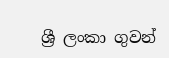ශ්‍රී ලංකා ගුවන්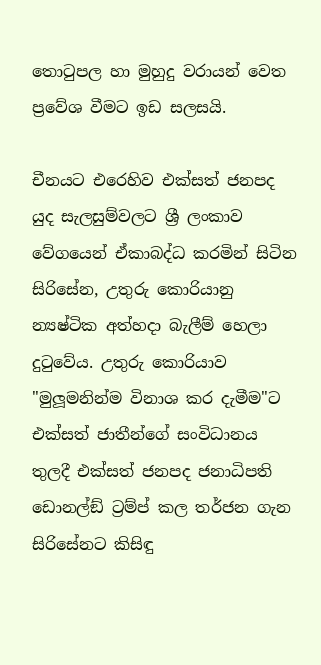තොටුපල හා මුහුදු වරායන් වෙත ප්‍රවේශ වීමට ඉඩ සලසයි.

චීනයට එරෙහිව එක්සත් ජනපද යුද සැලසුම්වලට ශ්‍රී ලංකාව වේගයෙන් ඒකාබද්ධ කරමින් සිටින සිරිසේන, උතුරු කොරියානු න්‍යෂ්ටික අත්හදා බැලීම් හෙලා දුටුවේය. උතුරු කොරියාව "මුලූමනින්ම විනාශ කර දැමීම"ට එක්සත් ජාතීන්ගේ සංවිධානය තුලදී එක්සත් ජනපද ජනාධිපති ඩොනල්ඞ් ට්‍රම්ප් කල තර්ජන ගැන සිරිසේනට කිසිඳු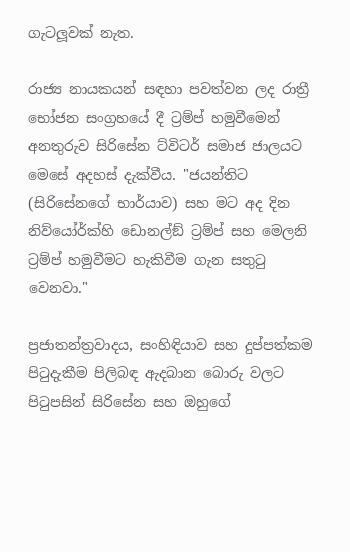ගැටලූවක් නැත.

රාජ්‍ය නායකයන් සඳහා පවත්වන ලද රාත්‍රී භෝජන සංග්‍රහයේ දී ට්‍රම්ප් හමුවීමෙන් අනතුරුව සිරිසේන ට්විටර් සමාජ ජාලයට මෙසේ අදහස් දැක්වීය. "ජයන්තිට (සිරිසේනගේ භාර්යාව) සහ මට අද දින නිව්යෝර්ක්හි ඩොනල්ඞ් ට්‍රම්ප් සහ මෙලනි ට්‍රම්ප් හමුවීමට හැකිවීම ගැන සතුටු වෙනවා."

ප්‍රජාතන්ත්‍රවාදය, සංහිඳියාව සහ දුප්පත්කම පිටුදැකීම පිලිබඳ ඇදබාන බොරු වලට පිටුපසින් සිරිසේන සහ ඔහුගේ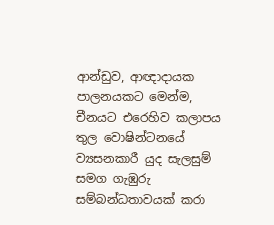ආන්ඩුව, ආඥාදායක පාලනයකට මෙන්ම, චීනයට එරෙහිව කලාපය තුල වොෂින්ටනයේ ව්‍යසනකාරී යුද සැලසුම් සමග ගැඹුරු සම්බන්ධතාවයක් කරා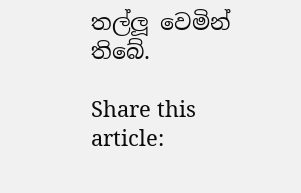තල්ලූ වෙමින් තිබේ.

Share this article: